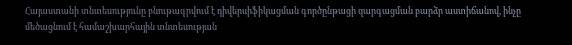Հայաստանի տնտեսությունը բնութագրվում է դիվերսիֆիկացման գործընթացի զարգացման բարձր աստիճանով, ինչը մեծացնում է համաշխարհային տնտեսության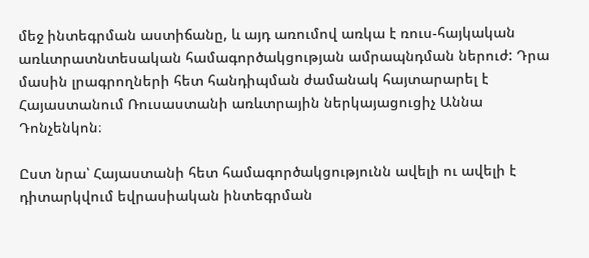մեջ ինտեգրման աստիճանը, և այդ առումով առկա է ռուս-հայկական առևտրատնտեսական համագործակցության ամրապնդման ներուժ: Դրա մասին լրագրողների հետ հանդիպման ժամանակ հայտարարել է Հայաստանում Ռուսաստանի առևտրային ներկայացուցիչ Աննա Դոնչենկոն։

Ըստ նրա՝ Հայաստանի հետ համագործակցությունն ավելի ու ավելի է դիտարկվում եվրասիական ինտեգրման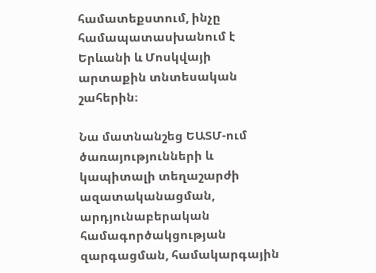համատեքստում, ինչը համապատասխանում է Երևանի և Մոսկվայի արտաքին տնտեսական շահերին։

Նա մատնանշեց ԵԱՏՄ-ում ծառայությունների և կապիտալի տեղաշարժի ազատականացման, արդյունաբերական համագործակցության զարգացման, համակարգային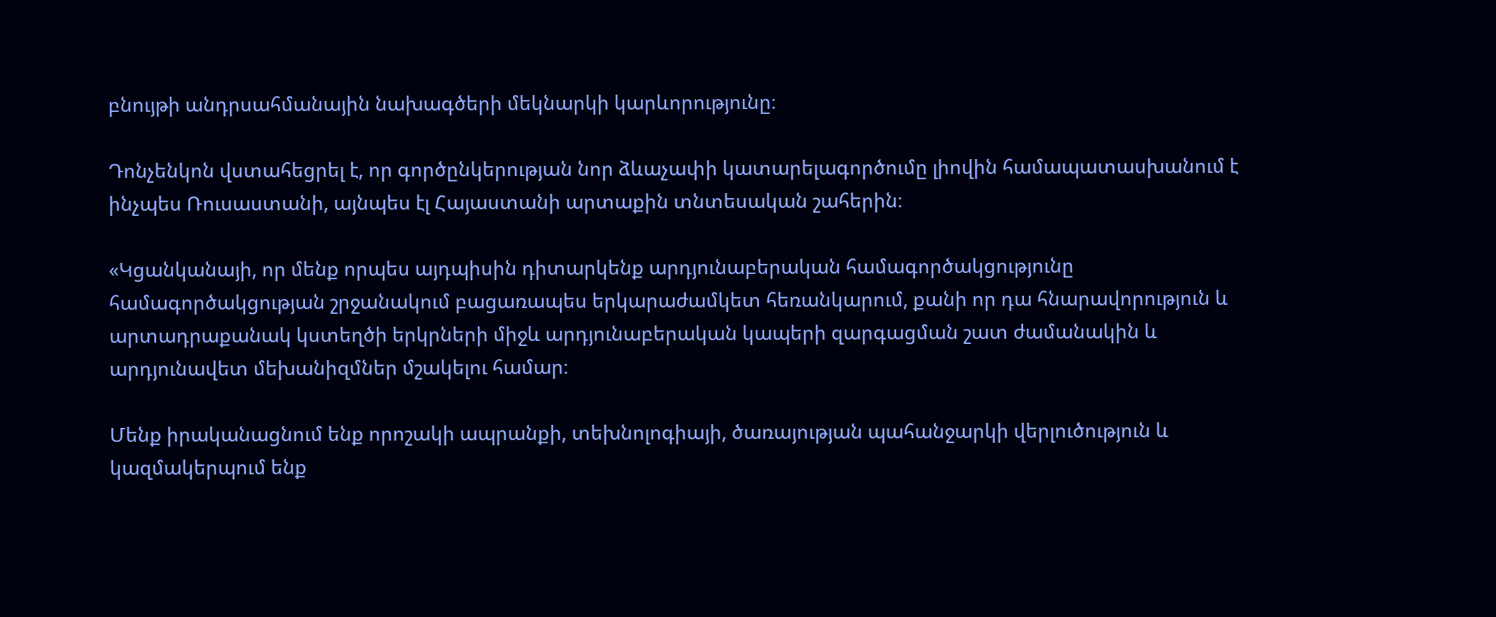բնույթի անդրսահմանային նախագծերի մեկնարկի կարևորությունը։

Դոնչենկոն վստահեցրել է, որ գործընկերության նոր ձևաչափի կատարելագործումը լիովին համապատասխանում է ինչպես Ռուսաստանի, այնպես էլ Հայաստանի արտաքին տնտեսական շահերին։

«Կցանկանայի, որ մենք որպես այդպիսին դիտարկենք արդյունաբերական համագործակցությունը համագործակցության շրջանակում բացառապես երկարաժամկետ հեռանկարում, քանի որ դա հնարավորություն և արտադրաքանակ կստեղծի երկրների միջև արդյունաբերական կապերի զարգացման շատ ժամանակին և արդյունավետ մեխանիզմներ մշակելու համար։

Մենք իրականացնում ենք որոշակի ապրանքի, տեխնոլոգիայի, ծառայության պահանջարկի վերլուծություն և կազմակերպում ենք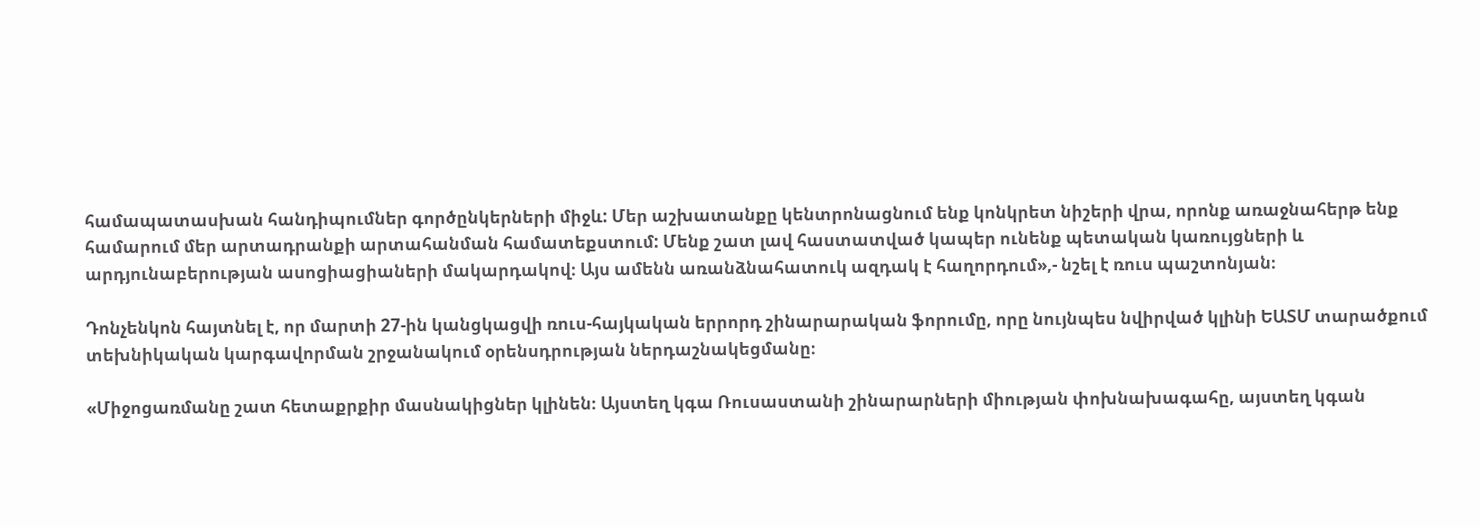համապատասխան հանդիպումներ գործընկերների միջև: Մեր աշխատանքը կենտրոնացնում ենք կոնկրետ նիշերի վրա, որոնք առաջնահերթ ենք համարում մեր արտադրանքի արտահանման համատեքստում: Մենք շատ լավ հաստատված կապեր ունենք պետական կառույցների և արդյունաբերության ասոցիացիաների մակարդակով։ Այս ամենն առանձնահատուկ ազդակ է հաղորդում»,- նշել է ռուս պաշտոնյան։

Դոնչենկոն հայտնել է, որ մարտի 27-ին կանցկացվի ռուս-հայկական երրորդ շինարարական ֆորումը, որը նույնպես նվիրված կլինի ԵԱՏՄ տարածքում տեխնիկական կարգավորման շրջանակում օրենսդրության ներդաշնակեցմանը։

«Միջոցառմանը շատ հետաքրքիր մասնակիցներ կլինեն։ Այստեղ կգա Ռուսաստանի շինարարների միության փոխնախագահը, այստեղ կգան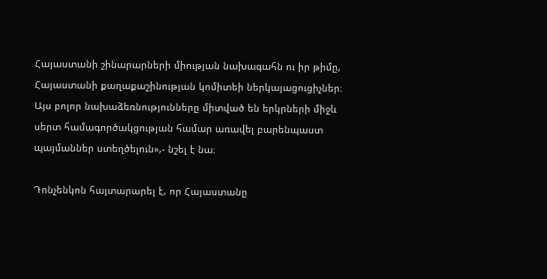Հայաստանի շինարարների միության նախագահն ու իր թիմը, Հայաստանի քաղաքաշինության կոմիտեի ներկայացուցիչներ։ Այս բոլոր նախաձեռնությունները միտված են երկրների միջև սերտ համագործակցության համար առավել բարենպաստ պայմաններ ստեղծելուն»,- նշել է նա։

Դոնչենկոն հայտարարել է, որ Հայաստանը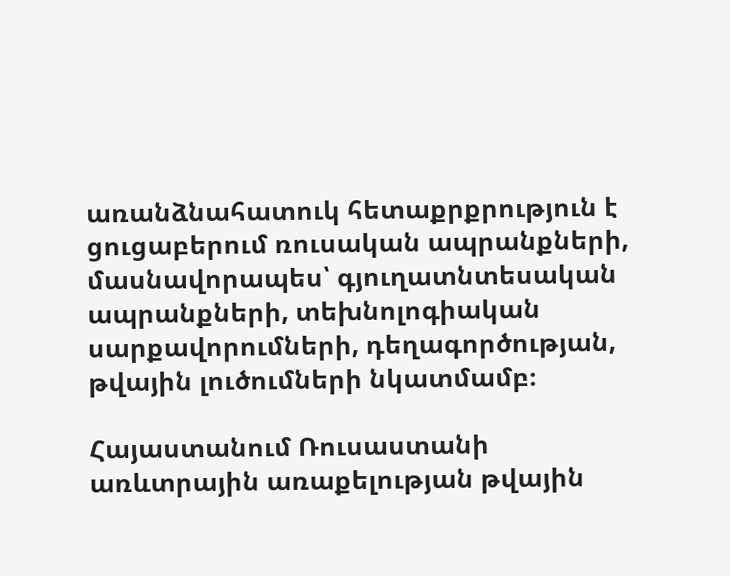առանձնահատուկ հետաքրքրություն է ցուցաբերում ռուսական ապրանքների, մասնավորապես՝ գյուղատնտեսական ապրանքների, տեխնոլոգիական սարքավորումների, դեղագործության, թվային լուծումների նկատմամբ։

Հայաստանում Ռուսաստանի առևտրային առաքելության թվային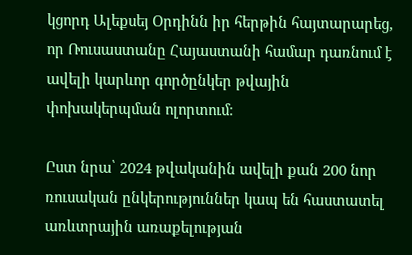կցորդ Ալեքսեյ Օրդինն իր հերթին հայտարարեց, որ Ռուսաստանը Հայաստանի համար դառնում է ավելի կարևոր գործընկեր թվային փոխակերպման ոլորտում։

Ըստ նրա՝ 2024 թվականին ավելի քան 200 նոր ռուսական ընկերություններ կապ են հաստատել առևտրային առաքելության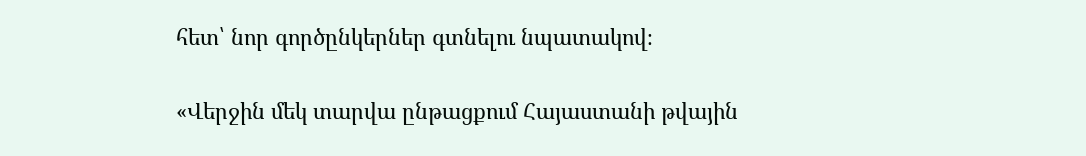հետ՝ նոր գործընկերներ գտնելու նպատակով։

«Վերջին մեկ տարվա ընթացքում Հայաստանի թվային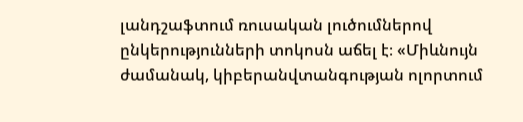լանդշաֆտում ռուսական լուծումներով ընկերությունների տոկոսն աճել է։ «Միևնույն ժամանակ, կիբերանվտանգության ոլորտում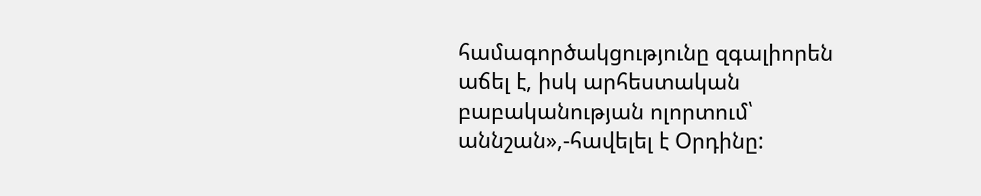համագործակցությունը զգալիորեն աճել է, իսկ արհեստական բաբականության ոլորտում՝ աննշան»,-հավելել է Օրդինը: